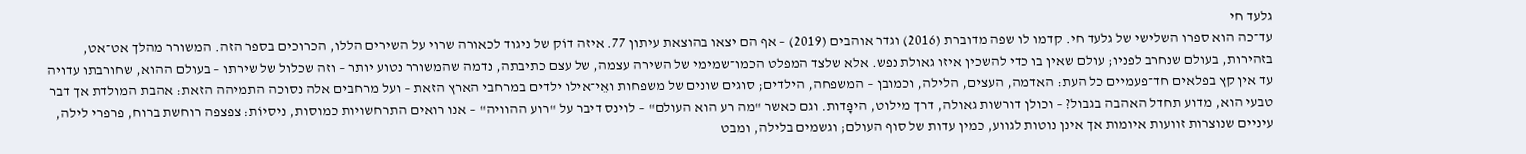גלעד חי
עד־כה הוא ספרו השלישי של גלעד חי. קדמו לו שפה מדוברת (2016) וגדר אוהבים (2019) – אף הם יצאו בהוצאת עיתון 77. איזה דוֹק של ניגוד לכאורה שרוי על השירים הללו, הכרוכים בספר הזה. המשורר מהלך אט־אט, בזהירות, בעולם שנחרב לפניו; עולם שאין בו כדי להשכין איזו גאולת נפש. אלא שלצד המפלט הכמו־שמימי של השירה עצמה, של עצם כתיבתה, נדמה שהמשורר נטוע יותר – וזה שכלול של שירתו – בעולם ההוא, שחורבתו עדויה עד אין קץ בפלאים חד־פעמיים כל העת: האדמה, העצים, הלילה, וכמובן – המשפחה, הילדים; סוגים שונים של משפחות ואֵי־אילו ילדים במרחבי הארץ הזאת – ועל מרחבים אלה נסוכה התמיהה הזאת: אהבת המולדת אך דבר טבעי הוא, מדוע תחדל האהבה בגבול? – וכולן דורשות גאולה, דרך מילוט, היפָּדות. וגם כאשר "מה רע הוא העולם" – לוינס דיבר על "רוע ההוויה" – אנו רואים התרחשויות כמוסות, ניסיוֹת: צפצפה רוחשת ברוח, פרפרי לילה, עיניים שנוצרות זוועות איומות אך אינן נוטות לגווע, כמין עדות של סוף העולם; וגשמים בלילה, ומבט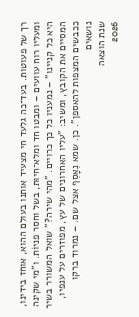רך של פעוטות. בעד־כה גלעד חי מצעיד אותנו בעולם ההוא, אוחז בידינו, ומעליו רוח עוועים – ומבטו חד ומלא־חיוּת, בשל וחסר פניוֹת. ו"מי שקינה היא כל קניינו" – נמעניו כל כך כרויים. "מהי שירה?" שואל המשורר בשיר המסיים את הקובץ, ומשיב: "עליו האחרונים של עץ, מפוזרים על ענפיו, ככבשים המצפות להאספן". כן. שמא נֵאָסֵף אצל שם. – נמרוד ברקו
נושאים
שנת הוצאה
2026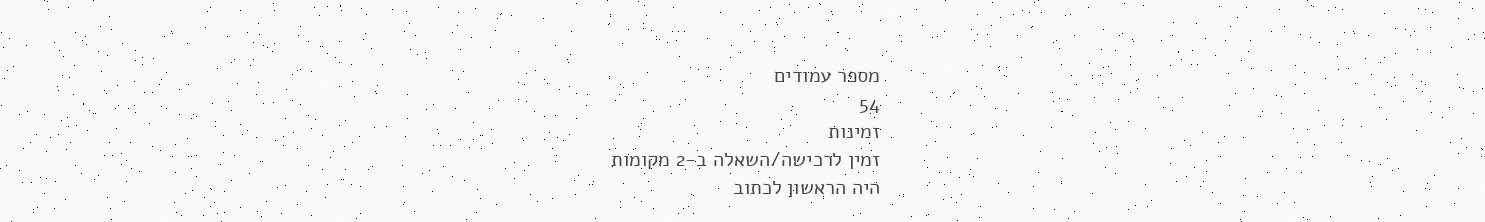מספר עמודים
54
זמינות
זמין לרכישה/השאלה ב-2 מקומות
היה הראשון לכתוב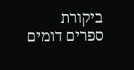ביקורת
ספרים דומים